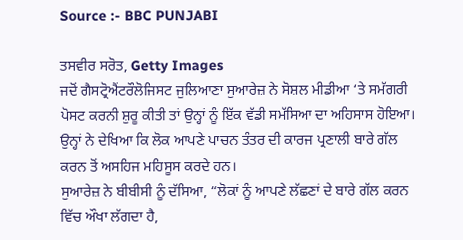Source :- BBC PUNJABI

ਤਸਵੀਰ ਸਰੋਤ, Getty Images
ਜਦੋਂ ਗੈਸਟ੍ਰੋਐਂਟਰੌਲੋਜਿਸਟ ਜੁਲਿਆਣਾ ਸੁਆਰੇਜ਼ ਨੇ ਸੋਸ਼ਲ ਮੀਡੀਆ ‘ਤੇ ਸਮੱਗਰੀ ਪੋਸਟ ਕਰਨੀ ਸ਼ੁਰੂ ਕੀਤੀ ਤਾਂ ਉਨ੍ਹਾਂ ਨੂੰ ਇੱਕ ਵੱਡੀ ਸਮੱਸਿਆ ਦਾ ਅਹਿਸਾਸ ਹੋਇਆ। ਉਨ੍ਹਾਂ ਨੇ ਦੇਖਿਆ ਕਿ ਲੋਕ ਆਪਣੇ ਪਾਚਨ ਤੰਤਰ ਦੀ ਕਾਰਜ ਪ੍ਰਣਾਲੀ ਬਾਰੇ ਗੱਲ ਕਰਨ ਤੋਂ ਅਸਹਿਜ ਮਹਿਸੂਸ ਕਰਦੇ ਹਨ।
ਸੁਆਰੇਜ਼ ਨੇ ਬੀਬੀਸੀ ਨੂੰ ਦੱਸਿਆ, “ਲੋਕਾਂ ਨੂੰ ਆਪਣੇ ਲੱਛਣਾਂ ਦੇ ਬਾਰੇ ਗੱਲ ਕਰਨ ਵਿੱਚ ਔਖਾ ਲੱਗਦਾ ਹੈ,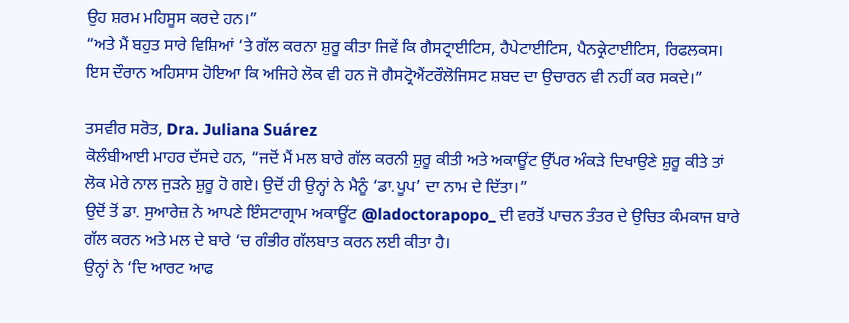ਉਹ ਸ਼ਰਮ ਮਹਿਸੂਸ ਕਰਦੇ ਹਨ।”
“ਅਤੇ ਮੈਂ ਬਹੁਤ ਸਾਰੇ ਵਿਸ਼ਿਆਂ ‘ਤੇ ਗੱਲ ਕਰਨਾ ਸ਼ੁਰੂ ਕੀਤਾ ਜਿਵੇਂ ਕਿ ਗੈਸਟ੍ਰਾਈਟਿਸ, ਹੈਪੇਟਾਈਟਿਸ, ਪੈਨਕ੍ਰੇਟਾਈਟਿਸ, ਰਿਫਲਕਸ। ਇਸ ਦੌਰਾਨ ਅਹਿਸਾਸ ਹੋਇਆ ਕਿ ਅਜਿਹੇ ਲੋਕ ਵੀ ਹਨ ਜੋ ਗੈਸਟ੍ਰੋਐਂਟਰੌਲੋਜਿਸਟ ਸ਼ਬਦ ਦਾ ਉਚਾਰਨ ਵੀ ਨਹੀਂ ਕਰ ਸਕਦੇ।”

ਤਸਵੀਰ ਸਰੋਤ, Dra. Juliana Suárez
ਕੋਲੰਬੀਆਈ ਮਾਹਰ ਦੱਸਦੇ ਹਨ, “ਜਦੋਂ ਮੈਂ ਮਲ ਬਾਰੇ ਗੱਲ ਕਰਨੀ ਸ਼ੁਰੂ ਕੀਤੀ ਅਤੇ ਅਕਾਊਂਟ ਉੱਪਰ ਅੰਕੜੇ ਦਿਖਾਉਣੇ ਸ਼ੁਰੂ ਕੀਤੇ ਤਾਂ ਲੋਕ ਮੇਰੇ ਨਾਲ ਜੁੜਨੇ ਸ਼ੁਰੂ ਹੋ ਗਏ। ਉਦੋਂ ਹੀ ਉਨ੍ਹਾਂ ਨੇ ਮੈਨੂੰ ‘ਡਾ.ਪੂਪ’ ਦਾ ਨਾਮ ਦੇ ਦਿੱਤਾ।”
ਉਦੋਂ ਤੋਂ ਡਾ. ਸੁਆਰੇਜ਼ ਨੇ ਆਪਣੇ ਇੰਸਟਾਗ੍ਰਾਮ ਅਕਾਊਂਟ @ladoctorapopo_ ਦੀ ਵਰਤੋਂ ਪਾਚਨ ਤੰਤਰ ਦੇ ਉਚਿਤ ਕੰਮਕਾਜ ਬਾਰੇ ਗੱਲ ਕਰਨ ਅਤੇ ਮਲ ਦੇ ਬਾਰੇ ‘ਚ ਗੰਭੀਰ ਗੱਲਬਾਤ ਕਰਨ ਲਈ ਕੀਤਾ ਹੈ।
ਉਨ੍ਹਾਂ ਨੇ ‘ਦਿ ਆਰਟ ਆਫ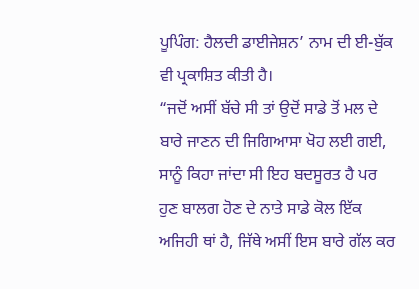ਪੂਪਿੰਗ: ਹੈਲਦੀ ਡਾਈਜੇਸ਼ਨ’ ਨਾਮ ਦੀ ਈ-ਬੁੱਕ ਵੀ ਪ੍ਰਕਾਸ਼ਿਤ ਕੀਤੀ ਹੈ।
“ਜਦੋਂ ਅਸੀਂ ਬੱਚੇ ਸੀ ਤਾਂ ਉਦੋਂ ਸਾਡੇ ਤੋਂ ਮਲ ਦੇ ਬਾਰੇ ਜਾਣਨ ਦੀ ਜਿਗਿਆਸਾ ਖੋਹ ਲਈ ਗਈ, ਸਾਨੂੰ ਕਿਹਾ ਜਾਂਦਾ ਸੀ ਇਹ ਬਦਸੂਰਤ ਹੈ ਪਰ ਹੁਣ ਬਾਲਗ ਹੋਣ ਦੇ ਨਾਤੇ ਸਾਡੇ ਕੋਲ ਇੱਕ ਅਜਿਹੀ ਥਾਂ ਹੈ, ਜਿੱਥੇ ਅਸੀਂ ਇਸ ਬਾਰੇ ਗੱਲ ਕਰ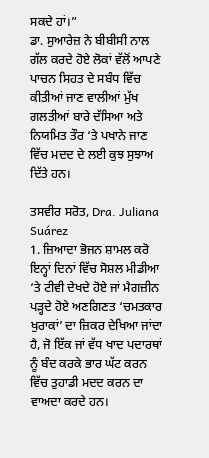ਸਕਦੇ ਹਾਂ।”
ਡਾ. ਸੁਆਰੇਜ਼ ਨੇ ਬੀਬੀਸੀ ਨਾਲ ਗੱਲ ਕਰਦੇ ਹੋਏ ਲੋਕਾਂ ਵੱਲੋਂ ਆਪਣੇ ਪਾਚਨ ਸਿਹਤ ਦੇ ਸਬੰਧ ਵਿੱਚ ਕੀਤੀਆਂ ਜਾਣ ਵਾਲੀਆਂ ਮੁੱਖ ਗਲਤੀਆਂ ਬਾਰੇ ਦੱਸਿਆ ਅਤੇ ਨਿਯਮਿਤ ਤੌਰ ‘ਤੇ ਪਖਾਨੇ ਜਾਣ ਵਿੱਚ ਮਦਦ ਦੇ ਲਈ ਕੁਝ ਸੁਝਾਅ ਦਿੱਤੇ ਹਨ।

ਤਸਵੀਰ ਸਰੋਤ, Dra. Juliana Suárez
1. ਜ਼ਿਆਦਾ ਭੋਜਨ ਸ਼ਾਮਲ ਕਰੋ
ਇਨ੍ਹਾਂ ਦਿਨਾਂ ਵਿੱਚ ਸੋਸ਼ਲ ਮੀਡੀਆ ‘ਤੇ ਟੀਵੀ ਦੇਖਦੇ ਹੋਏ ਜਾਂ ਮੈਗਜ਼ੀਨ ਪੜ੍ਹਦੇ ਹੋਏ ਅਣਗਿਣਤ ‘ਚਮਤਕਾਰ ਖੁਰਾਕਾਂ’ ਦਾ ਜ਼ਿਕਰ ਦੇਖਿਆ ਜਾਂਦਾ ਹੈ, ਜੋ ਇੱਕ ਜਾਂ ਵੱਧ ਖਾਦ ਪਦਾਰਥਾਂ ਨੂੰ ਬੰਦ ਕਰਕੇ ਭਾਰ ਘੱਟ ਕਰਨ ਵਿੱਚ ਤੁਹਾਡੀ ਮਦਦ ਕਰਨ ਦਾ ਵਾਅਦਾ ਕਰਦੇ ਹਨ।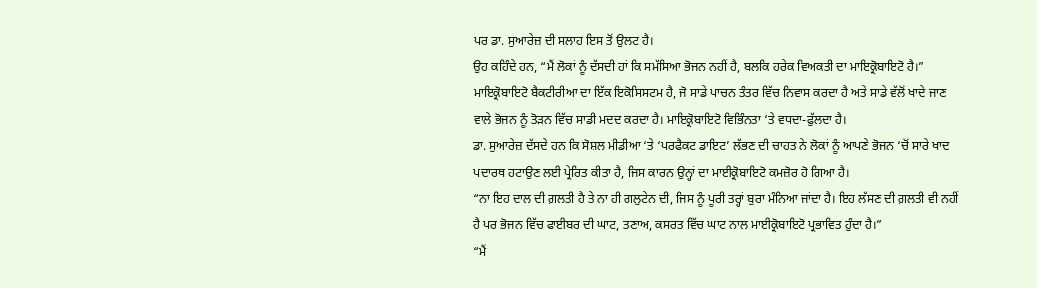ਪਰ ਡਾ. ਸੁਆਰੇਜ਼ ਦੀ ਸਲਾਹ ਇਸ ਤੋਂ ਉਲਟ ਹੈ।
ਉਹ ਕਹਿੰਦੇ ਹਨ, “ਮੈਂ ਲੋਕਾਂ ਨੂੰ ਦੱਸਦੀ ਹਾਂ ਕਿ ਸਮੱਸਿਆ ਭੋਜਨ ਨਹੀਂ ਹੈ, ਬਲਕਿ ਹਰੇਕ ਵਿਅਕਤੀ ਦਾ ਮਾਇਕ੍ਰੋਬਾਇਟੋ ਹੈ।”
ਮਾਇਕ੍ਰੋਬਾਇਟੋ ਬੈਕਟੀਰੀਆ ਦਾ ਇੱਕ ਇਕੋਸਿਸਟਮ ਹੈ, ਜੋ ਸਾਡੇ ਪਾਚਨ ਤੰਤਰ ਵਿੱਚ ਨਿਵਾਸ ਕਰਦਾ ਹੈ ਅਤੇ ਸਾਡੇ ਵੱਲੋਂ ਖਾਦੇ ਜਾਣ ਵਾਲੇ ਭੋਜਨ ਨੂੰ ਤੋੜਨ ਵਿੱਚ ਸਾਡੀ ਮਦਦ ਕਰਦਾ ਹੈ। ਮਾਇਕ੍ਰੋਬਾਇਟੋ ਵਿਭਿੰਨਤਾ ‘ਤੇ ਵਧਦਾ-ਫੁੱਲਦਾ ਹੈ।
ਡਾ. ਸੁਆਰੇਜ਼ ਦੱਸਦੇ ਹਨ ਕਿ ਸੋਸ਼ਲ ਮੀਡੀਆ ‘ਤੇ ‘ਪਰਫੈਕਟ ਡਾਇਟ’ ਲੱਭਣ ਦੀ ਚਾਹਤ ਨੇ ਲੋਕਾਂ ਨੂੰ ਆਪਣੇ ਭੋਜਨ ‘ਚੋਂ ਸਾਰੇ ਖਾਦ ਪਦਾਰਥ ਹਟਾਉਣ ਲਈ ਪ੍ਰੇਰਿਤ ਕੀਤਾ ਹੈ, ਜਿਸ ਕਾਰਨ ਉਨ੍ਹਾਂ ਦਾ ਮਾਈਕ੍ਰੋਬਾਇਟੋ ਕਮਜ਼ੋਰ ਹੋ ਗਿਆ ਹੈ।
“ਨਾ ਇਹ ਦਾਲ ਦੀ ਗ਼ਲਤੀ ਹੈ ਤੇ ਨਾ ਹੀ ਗਲੁਟੇਨ ਦੀ, ਜਿਸ ਨੂੰ ਪੂਰੀ ਤਰ੍ਹਾਂ ਬੁਰਾ ਮੰਨਿਆ ਜਾਂਦਾ ਹੈ। ਇਹ ਲੱਸਣ ਦੀ ਗ਼ਲਤੀ ਵੀ ਨਹੀਂ ਹੈ ਪਰ ਭੋਜਨ ਵਿੱਚ ਫਾਈਬਰ ਦੀ ਘਾਟ, ਤਣਾਅ, ਕਸਰਤ ਵਿੱਚ ਘਾਟ ਨਾਲ ਮਾਈਕ੍ਰੋਬਾਇਟੋ ਪ੍ਰਭਾਵਿਤ ਹੁੰਦਾ ਹੈ।”
“ਮੈਂ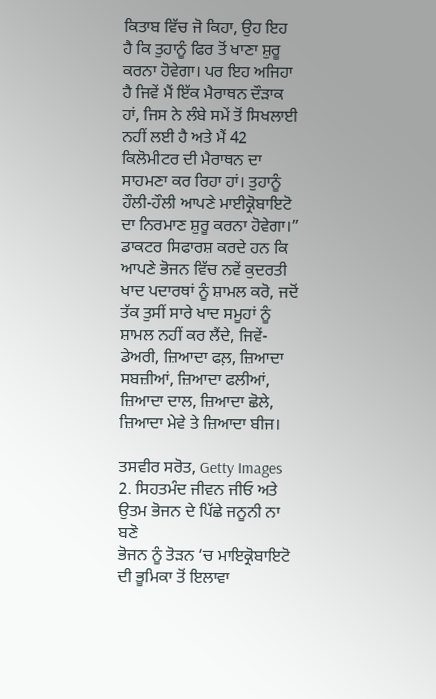ਕਿਤਾਬ ਵਿੱਚ ਜੋ ਕਿਹਾ, ਉਹ ਇਹ ਹੈ ਕਿ ਤੁਹਾਨੂੰ ਫਿਰ ਤੋਂ ਖਾਣਾ ਸ਼ੁਰੂ ਕਰਨਾ ਹੋਵੇਗਾ। ਪਰ ਇਹ ਅਜਿਹਾ ਹੈ ਜਿਵੇਂ ਮੈਂ ਇੱਕ ਮੈਰਾਥਨ ਦੌੜਾਕ ਹਾਂ, ਜਿਸ ਨੇ ਲੰਬੇ ਸਮੇਂ ਤੋਂ ਸਿਖਲਾਈ ਨਹੀਂ ਲਈ ਹੈ ਅਤੇ ਮੈਂ 42 ਕਿਲੋਮੀਟਰ ਦੀ ਮੈਰਾਥਨ ਦਾ ਸਾਹਮਣਾ ਕਰ ਰਿਹਾ ਹਾਂ। ਤੁਹਾਨੂੰ ਹੌਲੀ-ਹੌਲੀ ਆਪਣੇ ਮਾਈਕ੍ਰੋਬਾਇਟੋ ਦਾ ਨਿਰਮਾਣ ਸ਼ੁਰੂ ਕਰਨਾ ਹੋਵੇਗਾ।”
ਡਾਕਟਰ ਸਿਫਾਰਸ਼ ਕਰਦੇ ਹਨ ਕਿ ਆਪਣੇ ਭੋਜਨ ਵਿੱਚ ਨਵੇਂ ਕੁਦਰਤੀ ਖਾਦ ਪਦਾਰਥਾਂ ਨੂੰ ਸ਼ਾਮਲ ਕਰੋ, ਜਦੋਂ ਤੱਕ ਤੁਸੀਂ ਸਾਰੇ ਖਾਦ ਸਮੂਹਾਂ ਨੂੰ ਸ਼ਾਮਲ ਨਹੀਂ ਕਰ ਲੈਂਦੇ, ਜਿਵੇਂ-ਡੇਅਰੀ, ਜ਼ਿਆਦਾ ਫਲ਼, ਜ਼ਿਆਦਾ ਸਬਜ਼ੀਆਂ, ਜ਼ਿਆਦਾ ਫਲੀਆਂ, ਜ਼ਿਆਦਾ ਦਾਲ, ਜ਼ਿਆਦਾ ਛੋਲੇ, ਜ਼ਿਆਦਾ ਮੇਵੇ ਤੇ ਜ਼ਿਆਦਾ ਬੀਜ।

ਤਸਵੀਰ ਸਰੋਤ, Getty Images
2. ਸਿਹਤਮੰਦ ਜੀਵਨ ਜੀਓ ਅਤੇ ਉਤਮ ਭੋਜਨ ਦੇ ਪਿੱਛੇ ਜਨੂਨੀ ਨਾ ਬਣੋ
ਭੋਜਨ ਨੂੰ ਤੋੜਨ ‘ਚ ਮਾਇਕ੍ਰੋਬਾਇਟੋ ਦੀ ਭੂਮਿਕਾ ਤੋਂ ਇਲਾਵਾ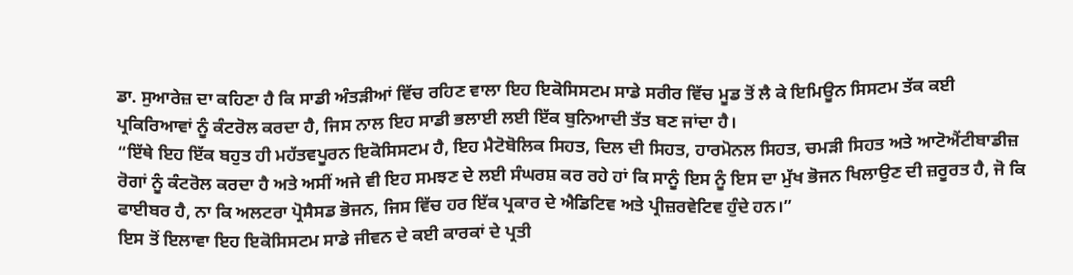ਡਾ. ਸੁਆਰੇਜ਼ ਦਾ ਕਹਿਣਾ ਹੈ ਕਿ ਸਾਡੀ ਅੰਤੜੀਆਂ ਵਿੱਚ ਰਹਿਣ ਵਾਲਾ ਇਹ ਇਕੋਸਿਸਟਮ ਸਾਡੇ ਸਰੀਰ ਵਿੱਚ ਮੂਡ ਤੋਂ ਲੈ ਕੇ ਇਮਿਊਨ ਸਿਸਟਮ ਤੱਕ ਕਈ ਪ੍ਰਕਿਰਿਆਵਾਂ ਨੂੰ ਕੰਟਰੋਲ ਕਰਦਾ ਹੈ, ਜਿਸ ਨਾਲ ਇਹ ਸਾਡੀ ਭਲਾਈ ਲਈ ਇੱਕ ਬੁਨਿਆਦੀ ਤੱਤ ਬਣ ਜਾਂਦਾ ਹੈ।
“ਇੱਥੇ ਇਹ ਇੱਕ ਬਹੁਤ ਹੀ ਮਹੱਤਵਪੂਰਨ ਇਕੋਸਿਸਟਮ ਹੈ, ਇਹ ਮੈਟੋਬੋਲਿਕ ਸਿਹਤ, ਦਿਲ ਦੀ ਸਿਹਤ, ਹਾਰਮੋਨਲ ਸਿਹਤ, ਚਮੜੀ ਸਿਹਤ ਅਤੇ ਆਟੋਐਂਟੀਬਾਡੀਜ਼ ਰੋਗਾਂ ਨੂੰ ਕੰਟਰੋਲ ਕਰਦਾ ਹੈ ਅਤੇ ਅਸੀਂ ਅਜੇ ਵੀ ਇਹ ਸਮਝਣ ਦੇ ਲਈ ਸੰਘਰਸ਼ ਕਰ ਰਹੇ ਹਾਂ ਕਿ ਸਾਨੂੰ ਇਸ ਨੂੰ ਇਸ ਦਾ ਮੁੱਖ ਭੋਜਨ ਖਿਲਾਉਣ ਦੀ ਜ਼ਰੂਰਤ ਹੈ, ਜੋ ਕਿ ਫਾਈਬਰ ਹੈ, ਨਾ ਕਿ ਅਲਟਰਾ ਪ੍ਰੋਸੈਸਡ ਭੋਜਨ, ਜਿਸ ਵਿੱਚ ਹਰ ਇੱਕ ਪ੍ਰਕਾਰ ਦੇ ਐਡਿਟਿਵ ਅਤੇ ਪ੍ਰੀਜ਼ਰਵੇਟਿਵ ਹੁੰਦੇ ਹਨ।”
ਇਸ ਤੋਂ ਇਲਾਵਾ ਇਹ ਇਕੋਸਿਸਟਮ ਸਾਡੇ ਜੀਵਨ ਦੇ ਕਈ ਕਾਰਕਾਂ ਦੇ ਪ੍ਰਤੀ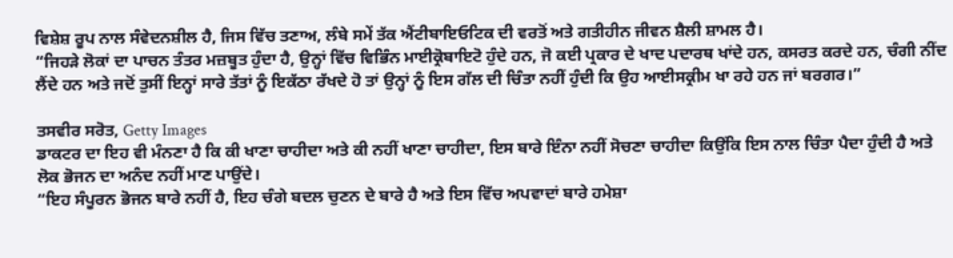ਵਿਸ਼ੇਸ਼ ਰੂਪ ਨਾਲ ਸੰਵੇਦਨਸ਼ੀਲ ਹੈ, ਜਿਸ ਵਿੱਚ ਤਣਾਅ, ਲੰਬੇ ਸਮੇਂ ਤੱਕ ਐਂਟੀਬਾਇਓਟਿਕ ਦੀ ਵਰਤੋਂ ਅਤੇ ਗਤੀਹੀਨ ਜੀਵਨ ਸ਼ੈਲੀ ਸ਼ਾਮਲ ਹੈ।
“ਜਿਹੜੇ ਲੋਕਾਂ ਦਾ ਪਾਚਨ ਤੰਤਰ ਮਜ਼ਬੂਤ ਹੁੰਦਾ ਹੈ, ਉਨ੍ਹਾਂ ਵਿੱਚ ਵਿਭਿੰਨ ਮਾਈਕ੍ਰੋਬਾਇਟੋ ਹੁੰਦੇ ਹਨ, ਜੋ ਕਈ ਪ੍ਰਕਾਰ ਦੇ ਖਾਦ ਪਦਾਰਥ ਖਾਂਦੇ ਹਨ, ਕਸਰਤ ਕਰਦੇ ਹਨ, ਚੰਗੀ ਨੀਂਦ ਲੈਂਦੇ ਹਨ ਅਤੇ ਜਦੋਂ ਤੁਸੀਂ ਇਨ੍ਹਾਂ ਸਾਰੇ ਤੱਤਾਂ ਨੂੰ ਇਕੱਠਾ ਰੱਖਦੇ ਹੋ ਤਾਂ ਉਨ੍ਹਾਂ ਨੂੰ ਇਸ ਗੱਲ ਦੀ ਚਿੰਤਾ ਨਹੀਂ ਹੁੰਦੀ ਕਿ ਉਹ ਆਈਸਕ੍ਰੀਮ ਖਾ ਰਹੇ ਹਨ ਜਾਂ ਬਰਗਰ।”

ਤਸਵੀਰ ਸਰੋਤ, Getty Images
ਡਾਕਟਰ ਦਾ ਇਹ ਵੀ ਮੰਨਣਾ ਹੈ ਕਿ ਕੀ ਖਾਣਾ ਚਾਹੀਦਾ ਅਤੇ ਕੀ ਨਹੀਂ ਖਾਣਾ ਚਾਹੀਦਾ, ਇਸ ਬਾਰੇ ਇੰਨਾ ਨਹੀਂ ਸੋਚਣਾ ਚਾਹੀਦਾ ਕਿਉਂਕਿ ਇਸ ਨਾਲ ਚਿੰਤਾ ਪੈਦਾ ਹੁੰਦੀ ਹੈ ਅਤੇ ਲੋਕ ਭੋਜਨ ਦਾ ਅਨੰਦ ਨਹੀਂ ਮਾਣ ਪਾਉਂਦੇ।
“ਇਹ ਸੰਪੂਰਨ ਭੋਜਨ ਬਾਰੇ ਨਹੀਂ ਹੈ, ਇਹ ਚੰਗੇ ਬਦਲ ਚੁਣਨ ਦੇ ਬਾਰੇ ਹੈ ਅਤੇ ਇਸ ਵਿੱਚ ਅਪਵਾਦਾਂ ਬਾਰੇ ਹਮੇਸ਼ਾ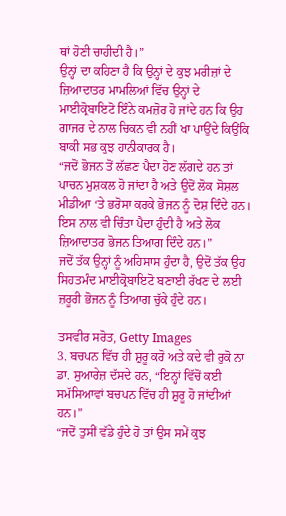ਥਾਂ ਹੋਣੀ ਚਾਹੀਦੀ ਹੈ।”
ਉਨ੍ਹਾਂ ਦਾ ਕਹਿਣਾ ਹੈ ਕਿ ਉਨ੍ਹਾਂ ਦੇ ਕੁਝ ਮਰੀਜ਼ਾਂ ਦੇ ਜ਼ਿਆਦਾਤਰ ਮਾਮਲਿਆਂ ਵਿੱਚ ਉਨ੍ਹਾਂ ਦੇ ਮਾਈਕ੍ਰੋਬਾਇਟੋ ਇੰਨੇ ਕਮਜ਼ੋਰ ਹੋ ਜਾਂਦੇ ਹਨ ਕਿ ਉਹ ਗਾਜਰ ਦੇ ਨਾਲ ਚਿਕਨ ਵੀ ਨਹੀਂ ਖਾ ਪਾਉਂਦੇ ਕਿਉਂਕਿ ਬਾਕੀ ਸਭ ਕੁਝ ਹਾਨੀਕਾਰਕ ਹੈ।
“ਜਦੋਂ ਭੋਜਨ ਤੋਂ ਲੱਛਣ ਪੈਦਾ ਹੋਣ ਲੱਗਦੇ ਹਨ ਤਾਂ ਪਾਚਨ ਮੁਸ਼ਕਲ ਹੋ ਜਾਂਦਾ ਹੈ ਅਤੇ ਉਦੋਂ ਲੋਕ ਸੋਸ਼ਲ ਮੀਡੀਆ ‘ਤੇ ਭਰੋਸਾ ਕਰਕੇ ਭੋਜਨ ਨੂੰ ਦੋਸ਼ ਦਿੰਦੇ ਹਨ। ਇਸ ਨਾਲ ਵੀ ਚਿੰਤਾ ਪੈਦਾ ਹੁੰਦੀ ਹੈ ਅਤੇ ਲੋਕ ਜ਼ਿਆਦਾਤਰ ਭੋਜਨ ਤਿਆਗ ਦਿੰਦੇ ਹਨ।”
ਜਦੋਂ ਤੱਕ ਉਨ੍ਹਾਂ ਨੂੰ ਅਹਿਸਾਸ ਹੁੰਦਾ ਹੈ, ਉਦੋਂ ਤੱਕ ਉਹ ਸਿਹਤਮੰਦ ਮਾਈਕ੍ਰੋਬਾਇਟੋ ਬਣਾਈ ਰੱਖਣ ਦੇ ਲਈ ਜ਼ਰੂਰੀ ਭੋਜਨ ਨੂੰ ਤਿਆਗ ਚੁੱਕੇ ਹੁੰਦੇ ਹਨ।

ਤਸਵੀਰ ਸਰੋਤ, Getty Images
3. ਬਚਪਨ ਵਿੱਚ ਹੀ ਸ਼ੁਰੂ ਕਰੋ ਅਤੇ ਕਦੇ ਵੀ ਰੁਕੋ ਨਾ
ਡਾ. ਸੁਆਰੇਜ਼ ਦੱਸਦੇ ਹਨ, “ਇਨ੍ਹਾਂ ਵਿੱਚੋਂ ਕਈ ਸਮੱਸਿਆਵਾਂ ਬਚਪਨ ਵਿੱਚ ਹੀ ਸ਼ੁਰੂ ਹੋ ਜਾਂਦੀਆਂ ਹਨ।”
“ਜਦੋਂ ਤੁਸੀਂ ਵੱਡੇ ਹੁੰਦੇ ਹੋ ਤਾਂ ਉਸ ਸਮੇਂ ਕੁਝ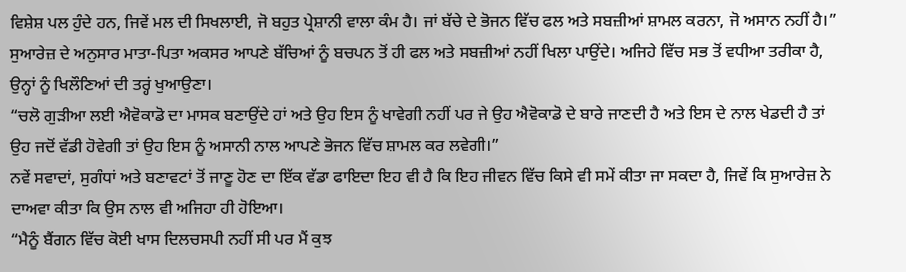ਵਿਸ਼ੇਸ਼ ਪਲ ਹੁੰਦੇ ਹਨ, ਜਿਵੇਂ ਮਲ ਦੀ ਸਿਖਲਾਈ, ਜੋ ਬਹੁਤ ਪ੍ਰੇਸ਼ਾਨੀ ਵਾਲਾ ਕੰਮ ਹੈ। ਜਾਂ ਬੱਚੇ ਦੇ ਭੋਜਨ ਵਿੱਚ ਫਲ ਅਤੇ ਸਬਜ਼ੀਆਂ ਸ਼ਾਮਲ ਕਰਨਾ, ਜੋ ਅਸਾਨ ਨਹੀਂ ਹੈ।”
ਸੁਆਰੇਜ਼ ਦੇ ਅਨੁਸਾਰ ਮਾਤਾ-ਪਿਤਾ ਅਕਸਰ ਆਪਣੇ ਬੱਚਿਆਂ ਨੂੰ ਬਚਪਨ ਤੋਂ ਹੀ ਫਲ ਅਤੇ ਸਬਜ਼ੀਆਂ ਨਹੀਂ ਖਿਲਾ ਪਾਉਂਦੇ। ਅਜਿਹੇ ਵਿੱਚ ਸਭ ਤੋਂ ਵਧੀਆ ਤਰੀਕਾ ਹੈ, ਉਨ੍ਹਾਂ ਨੂੰ ਖਿਲੌਣਿਆਂ ਦੀ ਤਰ੍ਹਂ ਖੁਆਉਣਾ।
“ਚਲੋ ਗੁੜੀਆ ਲਈ ਐਵੋਕਾਡੋ ਦਾ ਮਾਸਕ ਬਣਾਉਂਦੇ ਹਾਂ ਅਤੇ ਉਹ ਇਸ ਨੂੰ ਖਾਵੇਗੀ ਨਹੀਂ ਪਰ ਜੇ ਉਹ ਐਵੋਕਾਡੋ ਦੇ ਬਾਰੇ ਜਾਣਦੀ ਹੈ ਅਤੇ ਇਸ ਦੇ ਨਾਲ ਖੇਡਦੀ ਹੈ ਤਾਂ ਉਹ ਜਦੋਂ ਵੱਡੀ ਹੋਵੇਗੀ ਤਾਂ ਉਹ ਇਸ ਨੂੰ ਅਸਾਨੀ ਨਾਲ ਆਪਣੇ ਭੋਜਨ ਵਿੱਚ ਸ਼ਾਮਲ ਕਰ ਲਵੇਗੀ।”
ਨਵੇਂ ਸਵਾਦਾਂ, ਸੁਗੰਧਾਂ ਅਤੇ ਬਣਾਵਟਾਂ ਤੋਂ ਜਾਣੂ ਹੋਣ ਦਾ ਇੱਕ ਵੱਡਾ ਫਾਇਦਾ ਇਹ ਵੀ ਹੈ ਕਿ ਇਹ ਜੀਵਨ ਵਿੱਚ ਕਿਸੇ ਵੀ ਸਮੇਂ ਕੀਤਾ ਜਾ ਸਕਦਾ ਹੈ, ਜਿਵੇਂ ਕਿ ਸੁਆਰੇਜ਼ ਨੇ ਦਾਅਵਾ ਕੀਤਾ ਕਿ ਉਸ ਨਾਲ ਵੀ ਅਜਿਹਾ ਹੀ ਹੋਇਆ।
“ਮੈਨੂੰ ਬੈਂਗਨ ਵਿੱਚ ਕੋਈ ਖਾਸ ਦਿਲਚਸਪੀ ਨਹੀਂ ਸੀ ਪਰ ਮੈਂ ਕੁਝ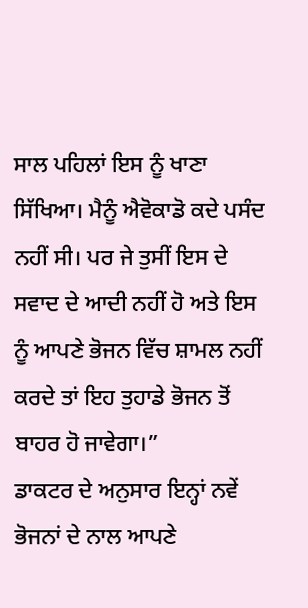ਸਾਲ ਪਹਿਲਾਂ ਇਸ ਨੂੰ ਖਾਣਾ ਸਿੱਖਿਆ। ਮੈਨੂੰ ਐਵੋਕਾਡੋ ਕਦੇ ਪਸੰਦ ਨਹੀਂ ਸੀ। ਪਰ ਜੇ ਤੁਸੀਂ ਇਸ ਦੇ ਸਵਾਦ ਦੇ ਆਦੀ ਨਹੀਂ ਹੋ ਅਤੇ ਇਸ ਨੂੰ ਆਪਣੇ ਭੋਜਨ ਵਿੱਚ ਸ਼ਾਮਲ ਨਹੀਂ ਕਰਦੇ ਤਾਂ ਇਹ ਤੁਹਾਡੇ ਭੋਜਨ ਤੋਂ ਬਾਹਰ ਹੋ ਜਾਵੇਗਾ।”
ਡਾਕਟਰ ਦੇ ਅਨੁਸਾਰ ਇਨ੍ਹਾਂ ਨਵੇਂ ਭੋਜਨਾਂ ਦੇ ਨਾਲ ਆਪਣੇ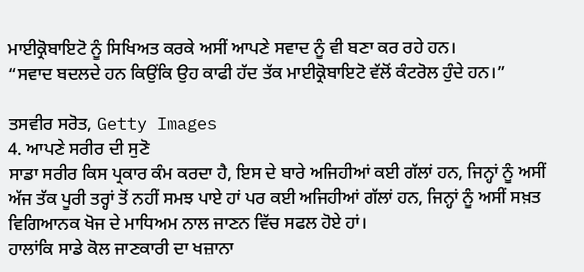ਮਾਈਕ੍ਰੋਬਾਇਟੋ ਨੂੰ ਸਿਖਿਅਤ ਕਰਕੇ ਅਸੀਂ ਆਪਣੇ ਸਵਾਦ ਨੂੰ ਵੀ ਬਣਾ ਕਰ ਰਹੇ ਹਨ।
“ਸਵਾਦ ਬਦਲਦੇ ਹਨ ਕਿਉਂਕਿ ਉਹ ਕਾਫੀ ਹੱਦ ਤੱਕ ਮਾਈਕ੍ਰੋਬਾਇਟੋ ਵੱਲੋਂ ਕੰਟਰੋਲ ਹੁੰਦੇ ਹਨ।”

ਤਸਵੀਰ ਸਰੋਤ, Getty Images
4. ਆਪਣੇ ਸਰੀਰ ਦੀ ਸੁਣੋ
ਸਾਡਾ ਸਰੀਰ ਕਿਸ ਪ੍ਰਕਾਰ ਕੰਮ ਕਰਦਾ ਹੈ, ਇਸ ਦੇ ਬਾਰੇ ਅਜਿਹੀਆਂ ਕਈ ਗੱਲਾਂ ਹਨ, ਜਿਨ੍ਹਾਂ ਨੂੰ ਅਸੀਂ ਅੱਜ ਤੱਕ ਪੂਰੀ ਤਰ੍ਹਾਂ ਤੋਂ ਨਹੀਂ ਸਮਝ ਪਾਏ ਹਾਂ ਪਰ ਕਈ ਅਜਿਹੀਆਂ ਗੱਲਾਂ ਹਨ, ਜਿਨ੍ਹਾਂ ਨੂੰ ਅਸੀਂ ਸਖ਼ਤ ਵਿਗਿਆਨਕ ਖੋਜ ਦੇ ਮਾਧਿਅਮ ਨਾਲ ਜਾਣਨ ਵਿੱਚ ਸਫਲ ਹੋਏ ਹਾਂ।
ਹਾਲਾਂਕਿ ਸਾਡੇ ਕੋਲ ਜਾਣਕਾਰੀ ਦਾ ਖਜ਼ਾਨਾ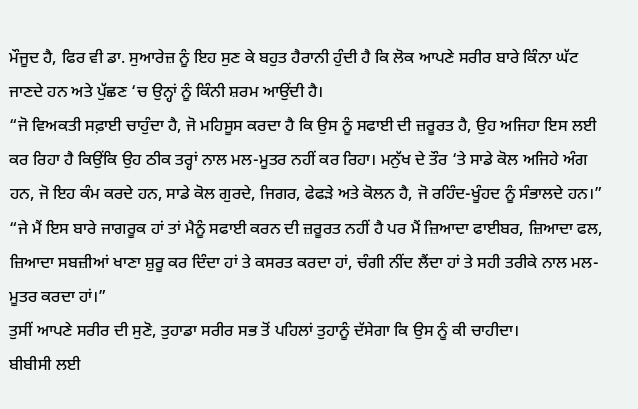ਮੌਜੂਦ ਹੈ, ਫਿਰ ਵੀ ਡਾ. ਸੁਆਰੇਜ਼ ਨੂੰ ਇਹ ਸੁਣ ਕੇ ਬਹੁਤ ਹੈਰਾਨੀ ਹੁੰਦੀ ਹੈ ਕਿ ਲੋਕ ਆਪਣੇ ਸਰੀਰ ਬਾਰੇ ਕਿੰਨਾ ਘੱਟ ਜਾਣਦੇ ਹਨ ਅਤੇ ਪੁੱਛਣ ‘ਚ ਉਨ੍ਹਾਂ ਨੂੰ ਕਿੰਨੀ ਸ਼ਰਮ ਆਉਂਦੀ ਹੈ।
“ਜੋ ਵਿਅਕਤੀ ਸਫ਼ਾਈ ਚਾਹੁੰਦਾ ਹੈ, ਜੋ ਮਹਿਸੂਸ ਕਰਦਾ ਹੈ ਕਿ ਉਸ ਨੂੰ ਸਫਾਈ ਦੀ ਜ਼ਰੂਰਤ ਹੈ, ਉਹ ਅਜਿਹਾ ਇਸ ਲਈ ਕਰ ਰਿਹਾ ਹੈ ਕਿਉਂਕਿ ਉਹ ਠੀਕ ਤਰ੍ਹਾਂ ਨਾਲ ਮਲ-ਮੂਤਰ ਨਹੀਂ ਕਰ ਰਿਹਾ। ਮਨੁੱਖ ਦੇ ਤੌਰ ‘ਤੇ ਸਾਡੇ ਕੋਲ ਅਜਿਹੇ ਅੰਗ ਹਨ, ਜੋ ਇਹ ਕੰਮ ਕਰਦੇ ਹਨ, ਸਾਡੇ ਕੋਲ ਗੁਰਦੇ, ਜਿਗਰ, ਫੇਫੜੇ ਅਤੇ ਕੋਲਨ ਹੈ, ਜੋ ਰਹਿੰਦ-ਖੂੰਹਦ ਨੂੰ ਸੰਭਾਲਦੇ ਹਨ।”
“ਜੇ ਮੈਂ ਇਸ ਬਾਰੇ ਜਾਗਰੂਕ ਹਾਂ ਤਾਂ ਮੈਨੂੰ ਸਫਾਈ ਕਰਨ ਦੀ ਜ਼ਰੂਰਤ ਨਹੀਂ ਹੈ ਪਰ ਮੈਂ ਜ਼ਿਆਦਾ ਫਾਈਬਰ, ਜ਼ਿਆਦਾ ਫਲ, ਜ਼ਿਆਦਾ ਸਬਜ਼ੀਆਂ ਖਾਣਾ ਸ਼ੁਰੂ ਕਰ ਦਿੰਦਾ ਹਾਂ ਤੇ ਕਸਰਤ ਕਰਦਾ ਹਾਂ, ਚੰਗੀ ਨੀਂਦ ਲੈਂਦਾ ਹਾਂ ਤੇ ਸਹੀ ਤਰੀਕੇ ਨਾਲ ਮਲ-ਮੂਤਰ ਕਰਦਾ ਹਾਂ।”
ਤੁਸੀਂ ਆਪਣੇ ਸਰੀਰ ਦੀ ਸੁਣੋ, ਤੁਹਾਡਾ ਸਰੀਰ ਸਭ ਤੋਂ ਪਹਿਲਾਂ ਤੁਹਾਨੂੰ ਦੱਸੇਗਾ ਕਿ ਉਸ ਨੂੰ ਕੀ ਚਾਹੀਦਾ।
ਬੀਬੀਸੀ ਲਈ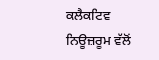ਕਲੈਕਟਿਵ ਨਿਊਜ਼ਰੂਮ ਵੱਲੋਂ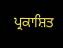ਪ੍ਰਕਾਸ਼ਿਤ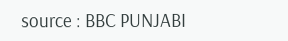source : BBC PUNJABI